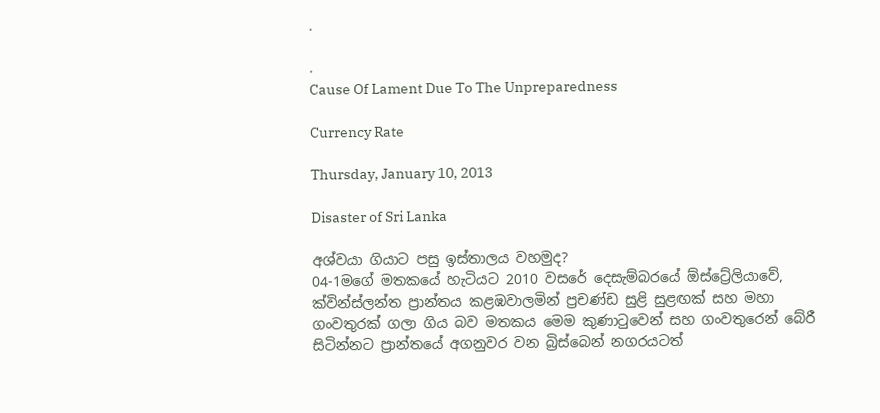.

.
Cause Of Lament Due To The Unpreparedness

Currency Rate

Thursday, January 10, 2013

Disaster of Sri Lanka

අශ්වයා ගියාට පසු ඉස්තාලය වහමුද?
04-1මගේ මතකයේ හැටියට 2010 වසරේ දෙසැම්බරයේ ඕස්ට්‍රේලියාවේ, ක්වින්ස්ලන්ත ප්‍රාන්තය කළඹවාලමින් ප්‍රචණ්ඩ සුළි සුළඟක් සහ මහා ගංවතුරක් ගලා ගිය බව මතකය මෙම කුණාටුවෙන් සහ ගංවතුරෙන් බේරී සිටින්නට ප්‍රාන්තයේ අගනුවර වන බ්‍රිස්බෙන් නගරයටත්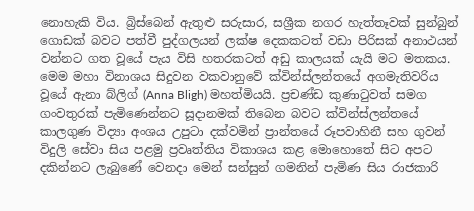නොහැකි විය. බ්‍රිස්බෙන් ඇතුළු සරුසාර, සශ්‍රීක නගර හැත්තෑවක් සුන්බුන් ගොඩක් බවට පත්වී පුද්ගලයන් ලක්ෂ දෙකකටත් වඩා පිරිසක් අනාථයන් වන්නට ගත වූයේ පැය විසි හතරකටත් අඩු කාලයක් යැයි මට මතකය.
මෙම මහා විනාශය සිදුවන වකවානුවේ ක්වින්ස්ලන්තයේ අගමැතිවරිය වූයේ ඇනා බ්ලිග් (Anna Bligh) මහත්මියයි. ප්‍රචණ්ඩ කුණාටුවත් සමග ගංවතුරක් පැමිණෙන්නට සූදානමක් තිබෙන බවට ක්වින්ස්ලන්තයේ කාලගුණ විද්‍යා අංශය උපුටා දක්වමින් ප්‍රාන්තයේ රූපවාහිනී සහ ගුවන් විදුලි සේවා සිය පළමු ප්‍රවෘත්තිය විකාශය කළ මොහොතේ සිට අපට දකින්නට ලැබුණේ වෙනදා මෙන් සන්සුන් ගමනින් පැමිණ සිය රාජකාරි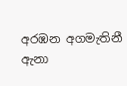අරඹන අගමැතිනී ඇනා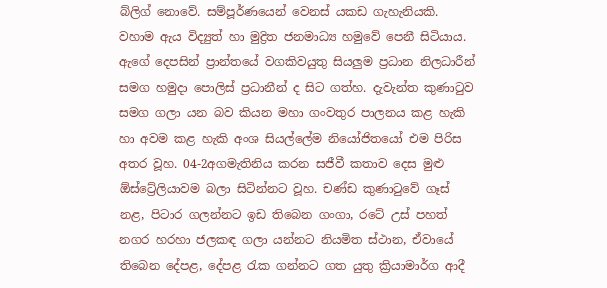බ්ලිග් නොවේ. සම්පූර්ණයෙන් වෙනස් යකඩ ගැහැනියකි.
වහාම ඇය විද්‍යුත් හා මුද්‍රිත ජනමාධ්‍ය හමුවේ පෙනී සිටියාය. ඇගේ දෙපසින් ප්‍රාන්තයේ වගකිවයුතු සියලුම ප්‍රධාන නිලධාරීන් සමග හමුදා ‍පොලිස් ප්‍රධානීන් ද සිට ගත්හ. දැවැන්ත කුණාටුව සමග ගලා යන බව කියන මහා ගංවතුර පාලනය කළ හැකි හා අවම කළ හැකි අංශ සියල්‍ලේම නියෝජිතයෝ එම පිරිස අතර වූහ. 04-2අගමැතිනිය කරන සජීවී කතාව දෙස මුළු ඕස්ට්‍රේලියාවම බලා සිටින්නට වූහ. චණ්ඩ කුණාටුවේ ගෑස් නළ, පිටාර ගලන්නට ඉඩ තිබෙන ගංගා, රටේ උස් පහත් නගර හරහා ජලකඳ ගලා යන්නට නියමිත ස්ථාන, ඒවායේ තිබෙන දේපළ, දේපළ රැක ගන්නට ගත යුතු ක්‍රියාමාර්ග ආදී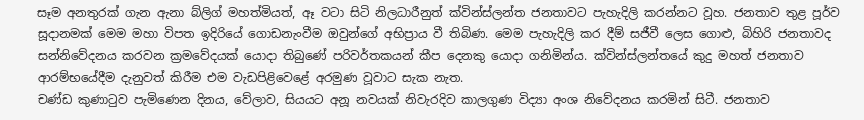සෑම අනතුරක් ගැන ඇනා බ්ලිග් මහත්මියත්, ඈ වටා සිටි නිලධාරීනුත් ක්වින්ස්ලන්ත ජනතාවට පැහැදිලි කරන්නට වූහ. ජනතාව තුළ පූර්ව සූදානමක් මෙම මහා විපත ඉදිරියේ ගොඩනැංවීම ඔවුන්ගේ අභිප්‍රාය වී තිබිණ. මෙම පැහැදිලි කර දීම් සජීවී ලෙස ගොළු, බිහිරි ජනතාවද සන්නිවේදනය කරවන ක්‍රමවේදයක් යොදා තිබුණේ පරිවර්තකයන් කීප දෙනකු යොදා ගනිමින්ය. ක්වින්ස්ලන්තයේ කුදු මහත් ජනතාව ආරම්භයේදීම දැනුවත් කිරීම එම වැඩපිළිවෙළේ අරමුණ වූවාට සැක නැත.
චණ්ඩ කුණාටුව පැමිණෙන දිනය, වේලාව, සියයට අනූ නවයක් නිවැරදිව කාලගුණ විද්‍යා අංශ නිවේදනය කරමින් සිටී. ජනතාව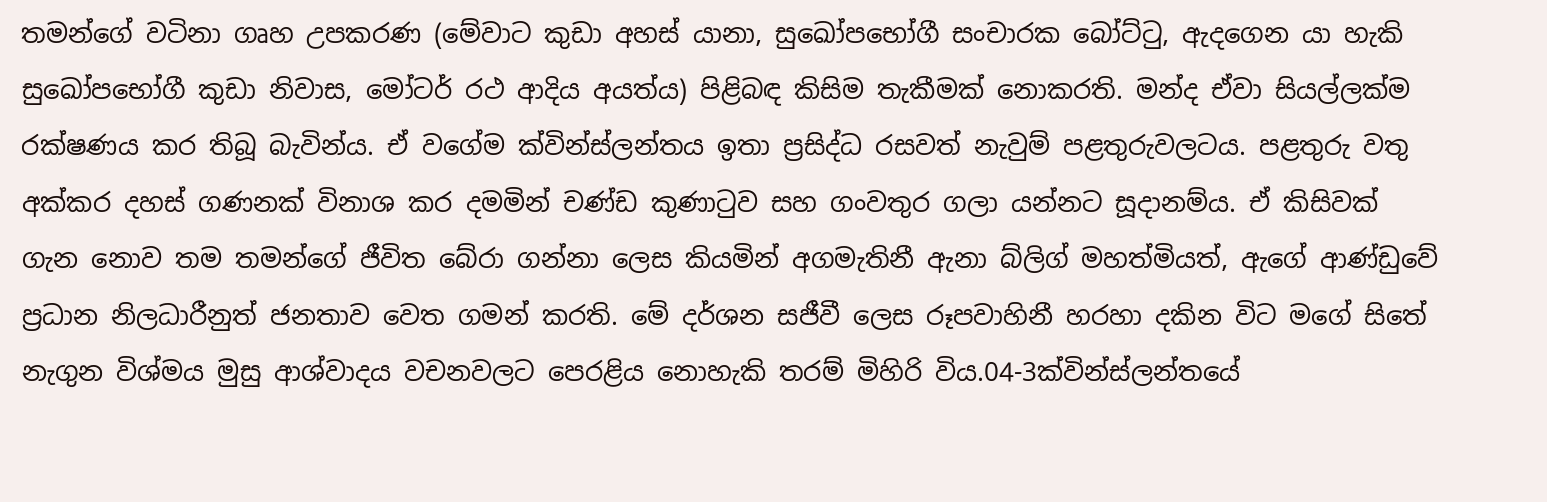තමන්ගේ වටිනා ගෘහ උපකරණ (මේවාට කුඩා අහස් යානා, සුඛෝපභෝගී සංචාරක බෝට්ටු, ඇදගෙන යා හැකි සුඛෝපභෝගී කුඩා නිවාස, මෝටර් රථ ආදිය අයත්ය) පිළිබඳ කිසිම තැකීමක් නොකරති. මන්ද ඒවා සියල්ලක්ම රක්ෂණය කර තිබූ බැවින්ය. ඒ වගේම ක්වින්ස්ලන්තය ඉතා ප්‍රසිද්ධ රසවත් නැවුම් පළතුරුවලටය. පළතුරු වතු අක්කර දහස් ගණනක් විනාශ කර දමමින් චණ්ඩ කුණාටුව සහ ගංවතුර ගලා යන්නට සූදානම්ය. ඒ කිසිවක් ගැන නොව තම තමන්ගේ ජීවිත බේරා ගන්නා ලෙස කියමින් අගමැතිනී ඇනා බ්ලිග් මහත්මියත්, ඇගේ ආණ්ඩුවේ ප්‍රධාන නිලධාරීනුත් ජනතාව වෙත ගමන් කරති. මේ දර්ශන සජීවී ලෙස රූපවාහිනී හරහා දකින විට මගේ සිතේ නැගුන විශ්මය මුසු ආශ්වාදය වචනවලට පෙරළිය නොහැකි තරම් මිහිරි විය.04-3ක්වින්ස්ලන්තයේ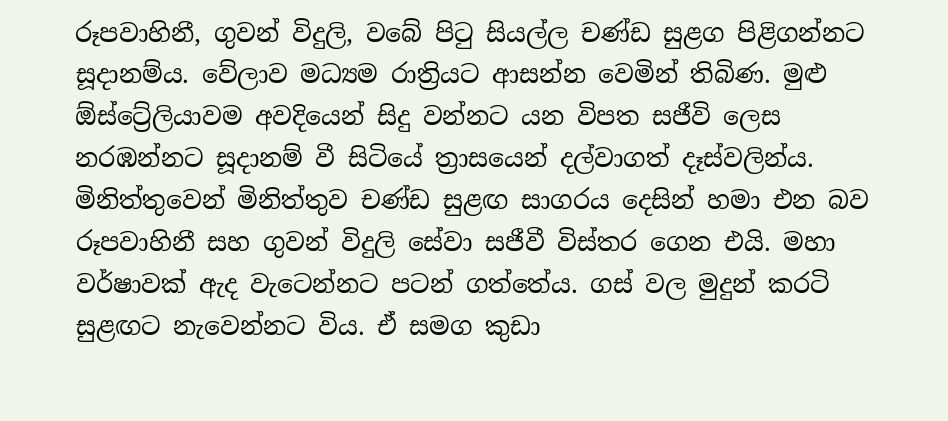රූපවාහිනී, ගුවන් විදුලි, වබේ පිටු සියල්ල චණ්ඩ සුළග පිළිගන්නට සූදානම්ය. වේලාව මධ්‍යම රාත්‍රියට ආසන්න වෙමින් තිබිණ. මුළු ඕස්ට්‍රේලියාවම අවදියෙන් සිදු වන්නට යන විපත සජීවි ලෙස නරඹන්නට සූදානම් වී සිටියේ ත්‍රාසයෙන් දල්වාගත් දෑස්වලින්ය. මිනිත්තුවෙන් මිනිත්තුව චණ්ඩ සුළඟ සාගරය දෙසින් හමා එන බව රූපවාහිනී සහ ගුවන් විදුලි සේවා සජීවී විස්තර ගෙන එයි. මහා වර්ෂාවක් ඇද වැටෙන්නට පටන් ගත්තේය. ගස් වල මුදුන් කරටි සුළඟට නැවෙන්නට විය. ඒ සමග කුඩා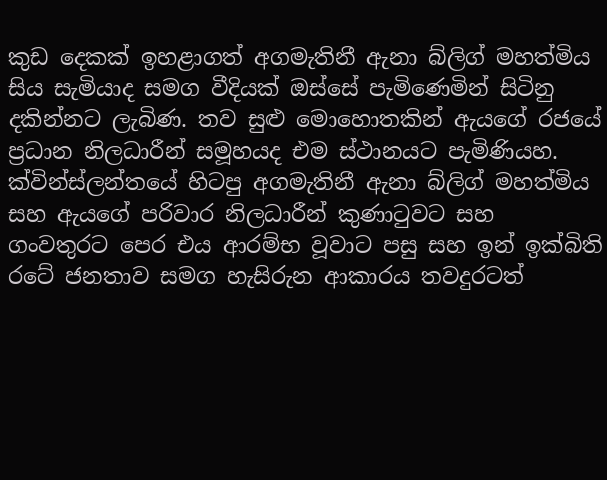කුඩ දෙකක් ඉහළාගත් අගමැතිනී ඇනා බ්ලිග් මහත්මිය සිය සැමියාද සමග වීදියක් ඔස්සේ පැමිණෙමින් සිටිනු දකින්නට ලැබිණ. තව සුළු මොහොතකින් ඇයගේ රජයේ ප්‍රධාන නිලධාරීන් සමූහයද එම ස්ථානයට පැමිණියහ.
ක්වින්ස්ලන්තයේ හිටපු අගමැතිනී ඇනා බ්ලිග් මහත්මිය සහ ඇයගේ පරිවාර නිලධාරීන් කුණාටුවට සහ ගංවතුරට පෙර එය ආරම්භ වූවාට පසු සහ ඉන් ඉක්බිති රටේ ජනතාව සමග හැසිරුන ආකාරය තවදුරටත්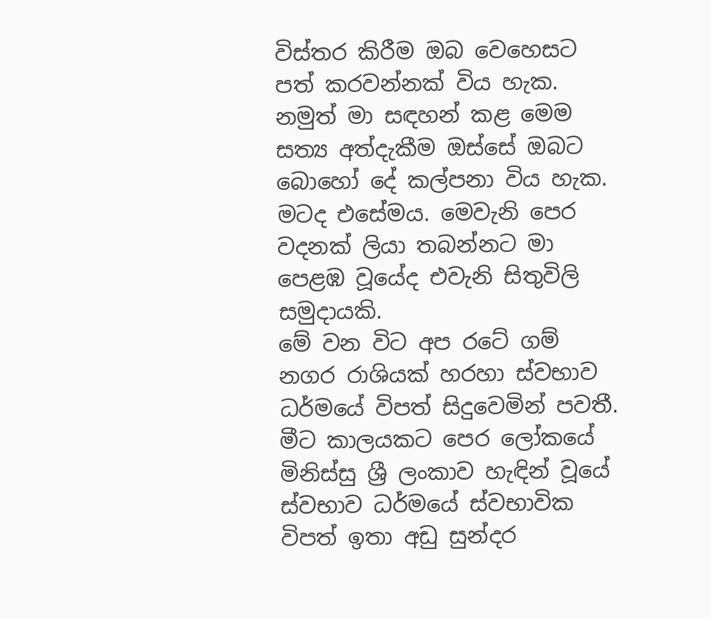විස්තර කිරීම ඔබ වෙහෙසට පත් කරවන්නක් විය හැක. නමුත් මා සඳහන් කළ මෙම සත්‍ය අත්දැකීම ඔස්සේ ඔබට බොහෝ දේ කල්පනා විය හැක. මටද එසේමය. මෙවැනි පෙර වදනක් ලියා තබන්නට මා පෙළඹ වූයේද එවැනි සිතුවිලි සමුදායකි.
මේ වන විට අප රටේ ගම් නගර රාශියක් හරහා ස්වභාව ධර්මයේ විපත් සිදුවෙමින් පවතී. මීට කාලයකට පෙර ලෝකයේ මිනිස්සු ශ්‍රී ලංකාව හැඳින් වූයේ ස්වභාව ධර්මයේ ස්වභාවික විපත් ඉතා අඩු සුන්දර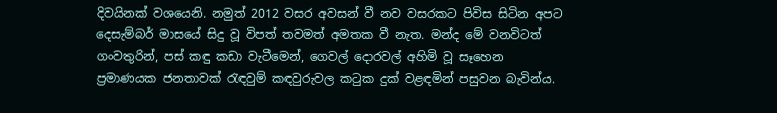දිවයිනක් වශයෙනි. නමුත් 2012 වසර අවසන් වී නව වසරකට පිවිස සිටින අපට දෙසැම්බර් මාසයේ සිදු වූ විපත් තවමත් අමතක වී නැත. මන්ද මේ වනවිටත් ගංවතුරින්, පස් කඳු කඩා වැටීමෙන්, ගෙවල් දොරවල් අහිමි වූ සෑහෙන ප්‍රමාණයක ජනතාවක් රැඳවුම් කඳවුරුවල කටුක දුක් වළඳමින් පසුවන බැවින්ය.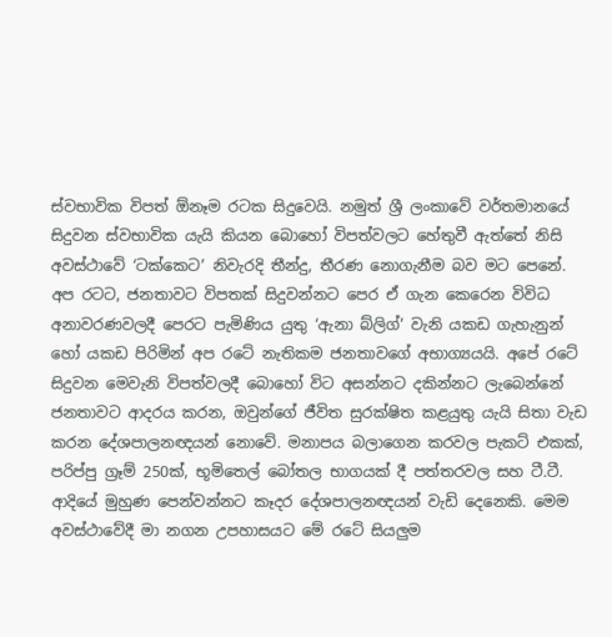ස්වභාවික විපත් ඕනෑම රටක සිදුවෙයි. නමුත් ශ්‍රී ලංකාවේ වර්තමානයේ සිදුවන ස්වභාවික යැයි කියන බොහෝ විපත්වලට හේතුවී ඇත්තේ නිසි අවස්ථාවේ ‘ටක්කෙට’ නිවැරදි තීන්දු, තීරණ නොගැනීම බව මට පෙනේ. අප රටට, ජනතාවට විපතක් සිදුවන්නට පෙර ඒ ගැන කෙරෙන විවිධ අනාවරණවලදී පෙරට පැමිණිය යුතු ‘ඇනා බ්ලිග්’ වැනි යකඩ ගැහැනුන් හෝ යකඩ පිරිමින් අප රටේ නැතිකම ජනතාවගේ අභාග්‍යයයි. අපේ රටේ සිදුවන මෙවැනි විපත්වලදී බොහෝ විට අසන්නට දකින්නට ලැබෙන්නේ ජනතාවට ආදරය කරන, ඔවුන්ගේ ජීවිත සුරක්ෂිත කළයුතු යැයි සිතා වැඩ කරන දේශපාලනඥයන් නොවේ. මනාපය බලාගෙන කරවල පැකට් එකක්, පරිප්පු ග්‍රෑම් 250ක්, භූමිතෙල් බෝතල භාගයක් දී පත්තරවල සහ ටී.ටී. ආදියේ මුහුණ පෙන්වන්නට කෑදර දේශපාලනඥයන් වැඩි දෙනෙකි. මෙම අවස්ථාවේදී මා නගන උපහාසයට මේ රටේ සියලුම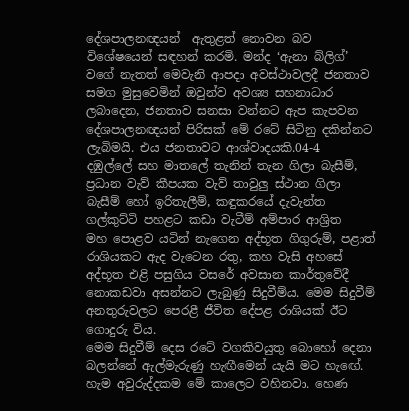දේශපාලනඥයන්  ඇතුළත් නොවන බව විශේෂයෙන් සඳහන් කරමි. මන්ද ‘ඇනා බ්ලිග්’ වගේ නැතත් මෙවැනි ආපදා අවස්ථාවලදී ජනතාව සමග මුසුවෙමින් ඔවුන්ව අවශ්‍ය සහනාධාර ලබාදෙන, ජනතාව සනසා වන්නට ඇප කැපවන දේශපාලනඥයන් පිරිසක් මේ රටේ සිටිනු දකින්නට ලැබිමයි. එය ජනතාවට ආශ්වාදයකි.04-4
දඹුල්‍ලේ සහ මාත‍ලේ තැනින් තැන ගිලා බැසීම්, ප්‍රධාන වැව් කීපයක වැව් තාවුලු ස්ථාන ගිලා බැසීම් හෝ ඉරිතැලීම්, කඳුකරයේ දැවැන්ත ගල්කුට්ටි පහළට කඩා වැටීම් අම්පාර ආශ්‍රිත මහ ‍පොළව යටින් නැගෙන අද්භූත ගිගුරුම්, පළාත් රාශියකට ඇද වැටෙන රතු, කහ වැසි අහසේ අද්භූත එළි පසුගිය වසරේ අවසාන කාර්තුවේදී නොකඩවා අසන්නට ලැබුණු සිදුවීම්ය. මෙම සිදුවීම් අනතුරුවලට පෙරළී ජීවිත දේපළ රාශියක් ඊට ගොදුරු විය.
මෙම සිදුවීම් දෙස රටේ වගකිවයුතු බොහෝ දෙනා බලන්නේ ඇල්මැරුණු හැඟීමෙන් යැයි මට හැඟේ. හැම අවුරුද්දකම මේ කාලෙට වහිනවා. හෙණ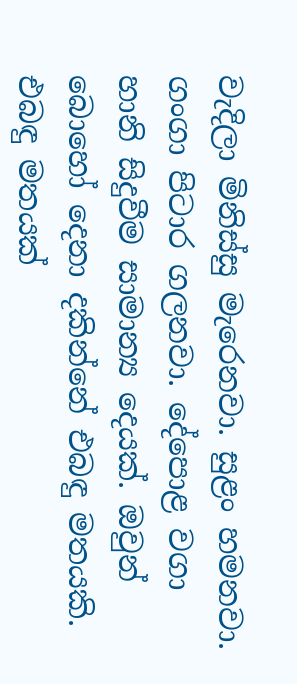වැදිලා මිනිස්සු මැරෙනවා. සුළං හමනවා. ගංගා පිටාර ගලනවා. දේ‍පොළ වගා හානි සිදුවීම සාමාන්‍ය දෙයක්. ඔවුන් බොහෝ දෙනා දකින්නේ එබඳු මතයකි. එබඳු මතයක්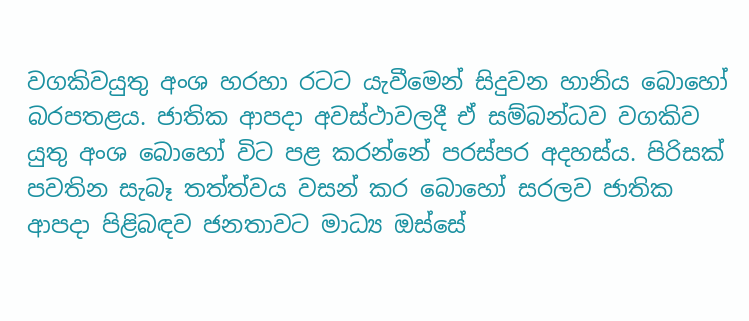වගකිවයුතු අංශ හරහා රටට යැවීමෙන් සිදුවන හානිය බොහෝ බරපතළය. ජාතික ආපදා අවස්ථාවලදී ඒ සම්බන්ධව වගකිව යුතු අංශ බොහෝ විට පළ කරන්නේ පරස්පර අදහස්ය. පිරිසක් පවතින සැබෑ තත්ත්වය වසන් කර බොහෝ සරලව ජාතික ආපදා පිළිබඳව ජනතාවට මාධ්‍ය ඔස්සේ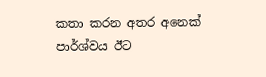කතා කරන අතර අනෙක් පාර්ශ්වය ඊට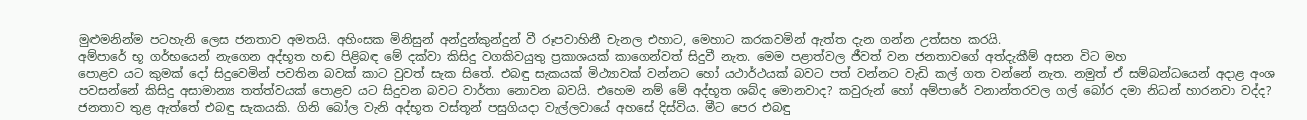මුළුමනින්ම පටහැනි ලෙස ජනතාව අමතයි. අහිංසක මිනිසුන් අන්දුන්කුන්දුන් වී රූපවාහිනී චැනල එහාට, මෙහාට කරකවමින් ඇත්ත දැන ගන්න උත්සහ කරයි.
අම්පාරේ භූ ගර්භයෙන් නැගෙන අද්භූත හඬ පිළිබඳ මේ දක්වා කිසිදු වගකිවයුතු ප්‍රකාශයක් කාගෙන්වත් සිදුවී නැත. මෙම පළාත්වල ජීවත් වන ජනතාවගේ අත්දැකීම් අසන විට මහ
පොළව යට කුමක් දෝ සිදුවෙමින් පවතින බවක් කාට වුවත් සැක සිතේ. එබඳු සැකයක් මිථ්‍යාවක් වන්නට හෝ යථාර්ථයක් බවට පත් වන්නට වැඩි කල් ගත වන්නේ නැත. නමුත් ඒ සම්බන්ධයෙන් අදාළ අංශ පවසන්නේ කිසිදු අසාමාන්‍ය තත්ත්වයක් ‍පොළව යට සිදුවන බවට වාර්තා නොවන බවයි. එහෙම නම් මේ අද්භූත ශබ්ද මොනවාද? කවුරුන් හෝ අම්පාරේ වනාන්තරවල ගල් බෝර දමා නිධන් හාරනවා වද්ද? ජනතාව තුළ ඇත්තේ එබඳු සැකයකි. ගිනි බෝල වැනි අද්භූත වස්තූන් පසුගියදා වැල්ලවායේ අහසේ දිස්විය. මීට පෙර එබඳු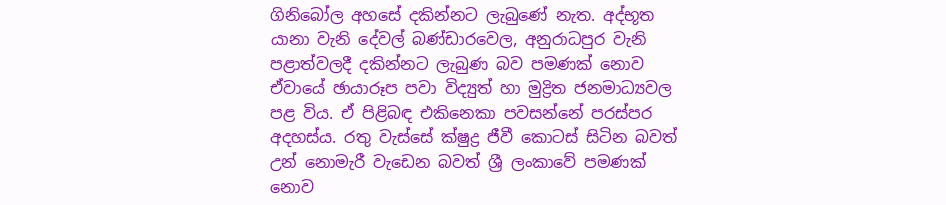ගිනිබෝල අහසේ දකින්නට ලැබුණේ නැත. අද්භූත යානා වැනි දේවල් බණ්ඩාරවෙල, අනුරාධපුර වැනි පළාත්වලදී දකින්නට ලැබුණ බව පමණක් නොව ඒවායේ ඡායාරූප පවා විද්‍යුත් හා මුද්‍රිත ජනමාධ්‍යවල පළ විය. ඒ පිළිබඳ එකිනෙකා පවසන්නේ පරස්පර අදහස්ය. රතු වැස්සේ ක්ෂුද්‍ර ජීවී කොටස් සිටින බවත් උන් නොමැරී වැඩෙන බවත් ශ්‍රී ලංකාවේ පමණක් නොව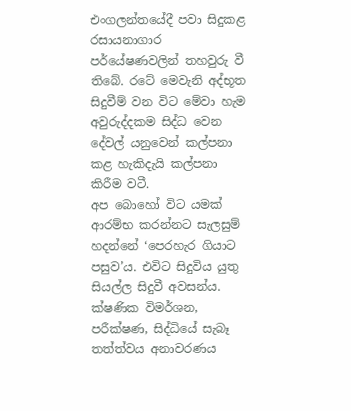එංගලන්තයේදී පවා සිදුකළ රසායනාගාර පර්යේෂණවලින් තහවුරු වී තිබේ. රටේ මෙවැනි අද්භූත සිදුවීම් වන විට මේවා හැම අවුරුද්දකම සිද්ධ වෙන දේවල් යනුවෙන් කල්පනා කළ හැකිදැයි කල්පනා කිරීම වටී.
අප බොහෝ විට යමක් ආරම්භ කරන්නට සැලසුම් හදන්නේ ‘පෙරහැර ගියාට පසුව’ය. එවිට සිදුවිය යුතු සියල්ල සිදුවී අවසන්ය. ක්ෂණික විමර්ශන, පරීක්ෂණ, සිද්ධියේ සැබෑ තත්ත්වය අනාවරණය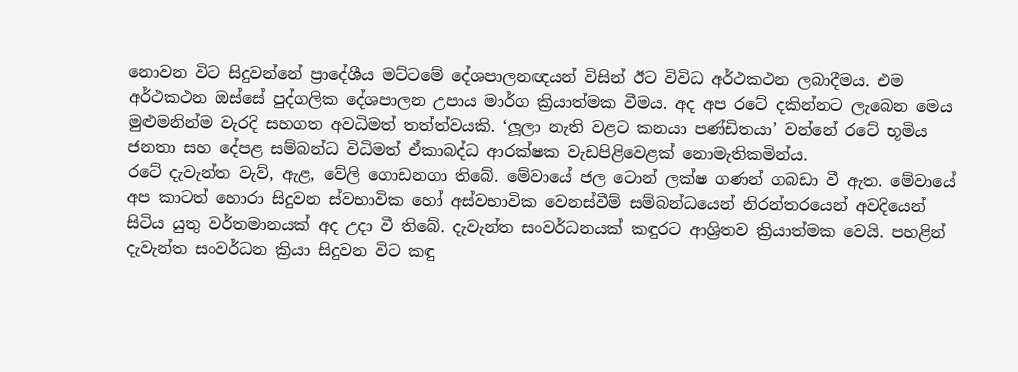නොවන විට සිදුවන්නේ ප්‍රාදේශීය මට්ටමේ දේශපාලනඥයන් විසින් ඊට විවිධ අර්ථකථන ලබාදීමය. එම අර්ථකථන ඔස්සේ පුද්ගලික දේශපාලන උපාය මාර්ග ක්‍රියාත්මක වීමය. අද අප රටේ දකින්නට ලැබෙන මෙය මුළුමනින්ම වැරදි සහගත අවධිමත් තත්ත්වයකි. ‘ලූලා නැති වළට කනයා පණ්ඩිතයා’ වන්නේ රටේ භූමිය ජනතා සහ දේපළ සම්බන්ධ විධිමත් ඒකාබද්ධ ආරක්ෂක වැඩපිළිවෙළක් නොමැතිකමින්ය.
රටේ දැවැන්ත වැව්, ඇළ, වේලි ගොඩනගා තිබේ. මේවායේ ජල ටොන් ලක්ෂ ගණන් ගබඩා වී ඇත. මේවායේ අප කාටත් හොරා සිදුවන ස්වභාවික හෝ අස්වභාවික වෙනස්වීම් සම්බන්ධයෙන් නිරන්තරයෙන් අවදියෙන් සිටිය යුතු වර්තමානයක් අද උදා වී තිබේ. දැවැන්ත සංවර්ධනයක් කඳුරට ආශ්‍රිතව ක්‍රියාත්මක වෙයි. පහළින් දැවැන්ත සංවර්ධන ක්‍රියා සිදුවන විට කඳු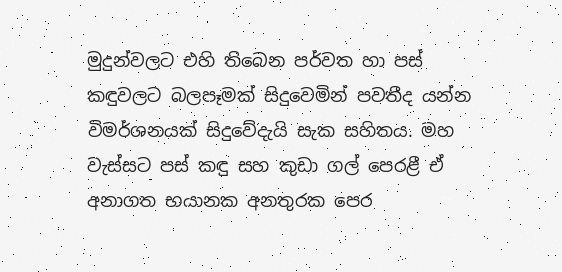මුදුන්වලට එහි තිබෙන පර්වත හා පස් කඳුවලට බලපෑමක් සිදුවෙමින් පවතීද යන්න විමර්ශනයක් සිදුවේදැයි සැක සහිතය. මහ වැස්සට පස් කඳු සහ කුඩා ගල් පෙරළී ඒ අනාගත භයානක අනතුරක පෙර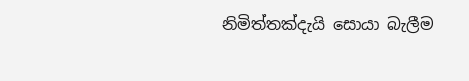නිමිත්තක්දැයි සොයා බැලීම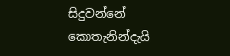සිදුවන්නේ කොතැනින්දැයි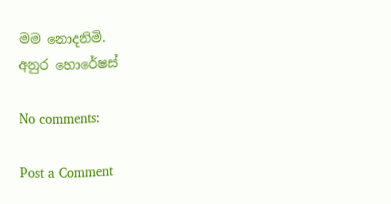මම නොදනිමි.
අනුර හොරේෂස්

No comments:

Post a Comment